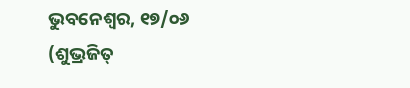ଭୁବନେଶ୍ୱର, ୧୭/୦୬ (ଶୁଭ୍ରଜିତ୍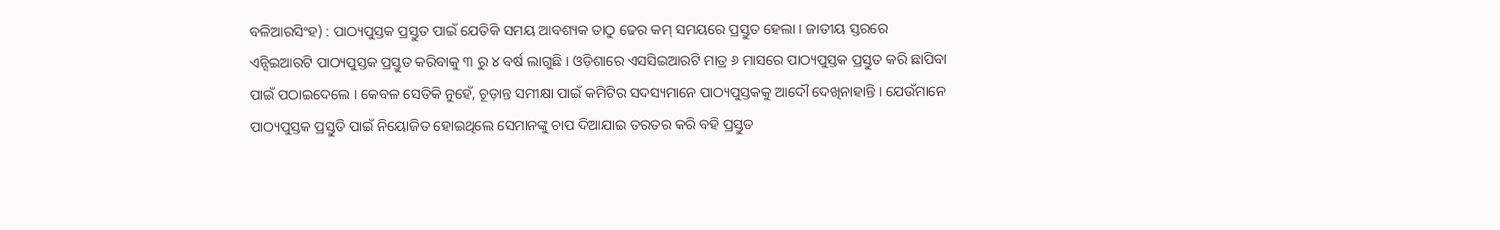ବଳିଆରସିଂହ) : ପାଠ୍ୟପୁସ୍ତକ ପ୍ରସ୍ତୁତ ପାଇଁ ଯେତିକି ସମୟ ଆବଶ୍ୟକ ତାଠୁ ଢେର କମ୍ ସମୟରେ ପ୍ରସ୍ତୁତ ହେଲା । ଜାତୀୟ ସ୍ତରରେ ଏନ୍ସିଇଆରଟି ପାଠ୍ୟପୁସ୍ତକ ପ୍ରସ୍ତୁତ କରିବାକୁ ୩ ରୁ ୪ ବର୍ଷ ଲାଗୁଛି । ଓଡ଼ିଶାରେ ଏସସିଇଆରଟି ମାତ୍ର ୬ ମାସରେ ପାଠ୍ୟପୁସ୍ତକ ପ୍ରସ୍ତୁତ କରି ଛାପିବା ପାଇଁ ପଠାଇଦେଲେ । କେବଳ ସେତିକି ନୁହେଁ, ଚୂଡ଼ାନ୍ତ ସମୀକ୍ଷା ପାଇଁ କମିଟିର ସଦସ୍ୟମାନେ ପାଠ୍ୟପୁସ୍ତକକୁ ଆଦୌ ଦେଖିନାହାନ୍ତି । ଯେଉଁମାନେ ପାଠ୍ୟପୁସ୍ତକ ପ୍ରସ୍ତୁତି ପାଇଁ ନିୟୋଜିତ ହୋଇଥିଲେ ସେମାନଙ୍କୁ ଚାପ ଦିଆଯାଇ ତରତର କରି ବହି ପ୍ରସ୍ତୁତ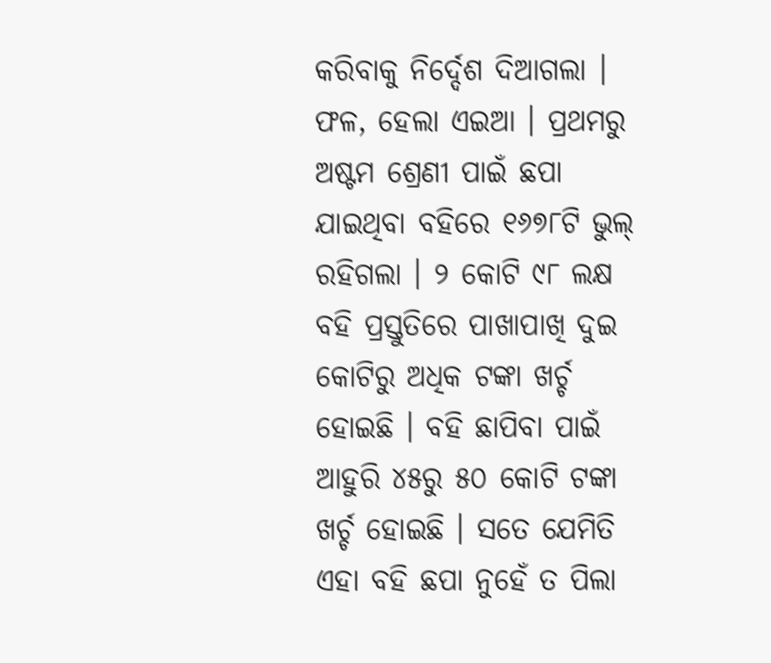କରିବାକୁ ନିର୍ଦ୍ଦେଶ ଦିଆଗଲା । ଫଳ, ହେଲା ଏଇଆ । ପ୍ରଥମରୁ ଅଷ୍ଟମ ଶ୍ରେଣୀ ପାଇଁ ଛପା ଯାଇଥିବା ବହିରେ ୧୬୭୮ଟି ଭୁଲ୍ ରହିଗଲା । ୨ କୋଟି ୯୮ ଲକ୍ଷ ବହି ପ୍ରସ୍ତୁତିରେ ପାଖାପାଖି ଦୁଇ କୋଟିରୁ ଅଧିକ ଟଙ୍କା ଖର୍ଚ୍ଚ ହୋଇଛି । ବହି ଛାପିବା ପାଇଁ ଆହୁରି ୪୫ରୁ ୫୦ କୋଟି ଟଙ୍କା ଖର୍ଚ୍ଚ ହୋଇଛି । ସତେ ଯେମିତି ଏହା ବହି ଛପା ନୁହେଁ ତ ପିଲା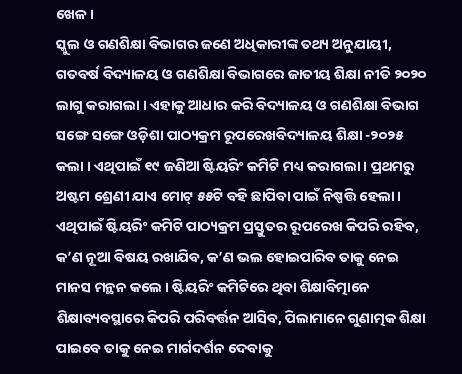ଖେଳ ।
ସ୍କୁଲ ଓ ଗଣଶିକ୍ଷା ବିଭାଗର ଜଣେ ଅଧିକାରୀଙ୍କ ତଥ୍ୟ ଅନୁଯାୟୀ, ଗତବର୍ଷ ବିଦ୍ୟାଳୟ ଓ ଗଣଶିକ୍ଷା ବିଭାଗରେ ଜାତୀୟ ଶିକ୍ଷା ନୀତି ୨୦୨୦ ଲାଗୁ କରାଗଲା । ଏହାକୁ ଆଧାର କରି ବିଦ୍ୟାଳୟ ଓ ଗଣଶିକ୍ଷା ବିଭାଗ ସଙ୍ଗେ ସଙ୍ଗେ ଓଡ଼ିଶା ପାଠ୍ୟକ୍ରମ ରୂପରେଖବିଦ୍ୟାଳୟ ଶିକ୍ଷା -୨୦୨୫ କଲା । ଏଥିପାଇଁ ୧୯ ଜଣିଆ ଷ୍ଟିୟରିଂ କମିଟି ମଧ୍ୟ କରାଗଲା । ପ୍ରଥମରୁ ଅଷ୍ଟମ ଶ୍ରେଣୀ ଯାଏ ମୋଟ୍ ୫୫ଟି ବହି ଛାପିବା ପାଇଁ ନିଷ୍ପତ୍ତି ହେଲା । ଏଥିପାଇଁ ଷ୍ଟିୟରିଂ କମିଟି ପାଠ୍ୟକ୍ରମ ପ୍ରସ୍ତୁତର ରୂପରେଖ କିପରି ରହିବ, କ’ଣ ନୂଆ ବିଷୟ ରଖାଯିବ, କ’ଣ ଭଲ ହୋଇପାରିବ ତାକୁ ନେଇ ମାନସ ମନ୍ଥନ କଲେ । ଷ୍ଟିୟରିଂ କମିଟିରେ ଥିବା ଶିକ୍ଷାବିତ୍ମାନେ ଶିକ୍ଷାବ୍ୟବସ୍ଥାରେ କିପରି ପରିବର୍ତ୍ତନ ଆସିବ, ପିଲାମାନେ ଗୁଣାତ୍ମକ ଶିକ୍ଷା ପାଇବେ ତାକୁ ନେଇ ମାର୍ଗଦର୍ଶନ ଦେବାକୁ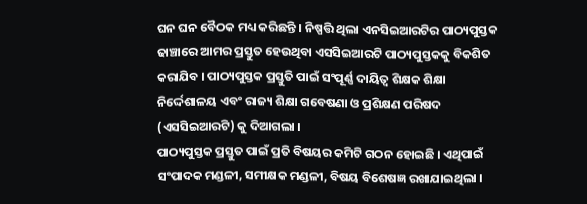ଘନ ଘନ ବୈଠକ ମଧ୍ୟ କରିଛନ୍ତି । ନିଷ୍ପତ୍ତି ଥିଲା ଏନସିଇଆରଟିର ପାଠ୍ୟପୁସ୍ତକ ଢାଞ୍ଚାରେ ଆମର ପ୍ରସ୍ତୁତ ହେଉଥିବା ଏସସିଇଆରଟି ପାଠ୍ୟପୁସ୍ତକକୁ ବିକଶିତ କରାଯିବ । ପାଠ୍ୟପୁସ୍ତକ ପ୍ରସ୍ତୁତି ପାଇଁ ସଂପୂର୍ଣ୍ଣ ଦାୟିତ୍ୱ ଶିକ୍ଷକ ଶିକ୍ଷା ନିର୍ଦ୍ଦେଶାଳୟ ଏବଂ ରାଜ୍ୟ ଶିକ୍ଷା ଗବେଷଣା ଓ ପ୍ରଶିକ୍ଷଣ ପରିଷଦ (ଏସସିଇଆରଟି) କୁ ଦିଆଗଲା ।
ପାଠ୍ୟପୁସ୍ତକ ପ୍ରସ୍ତୁତ ପାଇଁ ପ୍ରତି ବିଷୟର କମିଟି ଗଠନ ହୋଇଛି । ଏଥିପାଇଁ ସଂପାଦକ ମଣ୍ଡଳୀ, ସମୀକ୍ଷକ ମଣ୍ଡଳୀ, ବିଷୟ ବିଶେଷଜ୍ଞ ରଖାଯାଇଥିଲା ।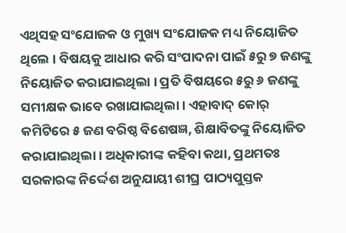ଏଥିସହ ସଂଯୋଜକ ଓ ମୁଖ୍ୟ ସଂଯୋଜକ ମଧ୍ୟ ନିୟୋଜିତ ଥିଲେ । ବିଷୟକୁ ଆଧାର କରି ସଂପାଦନା ପାଇଁ ୫ରୁ ୭ ଜଣଙ୍କୁ ନିୟୋଜିତ କରାଯାଇଥିଲା । ପ୍ରତି ବିଷୟରେ ୫ରୁ ୬ ଜଣଙ୍କୁ ସମୀକ୍ଷକ ଭାବେ ରଖାଯାଇଥିଲା । ଏହାବାଦ୍ କୋର୍ କମିଟିରେ ୫ ଜଣ ବରିଷ୍ଠ ବିଶେଷଜ୍ଞ, ଶିକ୍ଷାବିତଙ୍କୁ ନିୟୋଜିତ କରାଯାଇଥିଲା । ଅଧିକାରୀଙ୍କ କହିବା କଥା, ପ୍ରଥମତଃ ସରକାରଙ୍କ ନିର୍ଦ୍ଦେଶ ଅନୁଯାୟୀ ଶୀଘ୍ର ପାଠ୍ୟପୁସ୍ତକ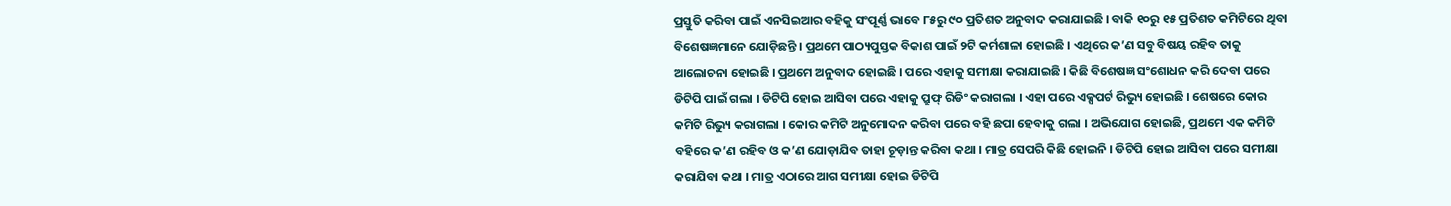ପ୍ରସ୍ତୁତି କରିବା ପାଇଁ ଏନସିଇଆର ବହିକୁ ସଂପୂର୍ଣ୍ଣ ଭାବେ ୮୫ରୁ ୯୦ ପ୍ରତିଶତ ଅନୁବାଦ କରାଯାଇଛି । ବାକି ୧୦ରୁ ୧୫ ପ୍ରତିଶତ କମିଟିରେ ଥିବା ବିଶେଷଜ୍ଞମାନେ ଯୋଡ଼ିଛନ୍ତି । ପ୍ରଥମେ ପାଠ୍ୟପୁସ୍ତକ ବିକାଶ ପାଇଁ ୨ଟି କର୍ମଶାଳା ହୋଇଛି । ଏଥିରେ କ’ଣ ସବୁ ବିଷୟ ରହିବ ତାକୁ ଆଲୋଚନା ହୋଇଛି । ପ୍ରଥମେ ଅନୁବାଦ ହୋଇଛି । ପରେ ଏହାକୁ ସମୀକ୍ଷା କରାଯାଇଛି । କିଛି ବିଶେଷଜ୍ଞ ସଂଶୋଧନ କରି ଦେବା ପରେ ଡିଟିପି ପାଇଁ ଗଲା । ଡିଟିପି ହୋଇ ଆସିବା ପରେ ଏହାକୁ ପ୍ରୁଫ୍ ରିଡିଂ କରାଗଲା । ଏହା ପରେ ଏକ୍ସପର୍ଟ ରିଭ୍ୟୁ ହୋଇଛି । ଶେଷରେ କୋର କମିଟି ରିଭ୍ୟୁ କରାଗଲା । କୋର କମିଟି ଅନୁମୋଦନ କରିବା ପରେ ବହି ଛପା ହେବାକୁ ଗଲା । ଅଭିଯୋଗ ହୋଇଛି, ପ୍ରଥମେ ଏକ କମିଟି ବହିରେ କ’ଣ ରହିବ ଓ କ’ଣ ଯୋଡ଼ାଯିବ ତାହା ଚୂଡ଼ାନ୍ତ କରିବା କଥା । ମାତ୍ର ସେପରି କିଛି ହୋଇନି । ଡିଟିପି ହୋଇ ଆସିବା ପରେ ସମୀକ୍ଷା କରାଯିବା କଥା । ମାତ୍ର ଏଠାରେ ଆଗ ସମୀକ୍ଷା ହୋଇ ଡିଟିପି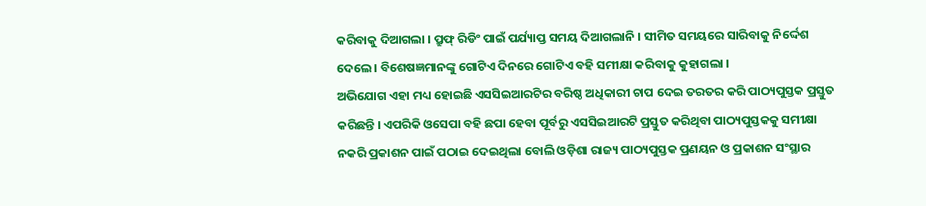କରିବାକୁ ଦିଆଗଲା । ପ୍ରୁଫ୍ ରିଡିଂ ପାଇଁ ପର୍ଯ୍ୟାପ୍ତ ସମୟ ଦିଆଗଲାନି । ସୀମିତ ସମୟରେ ସାରିବାକୁ ନିର୍ଦ୍ଦେଶ ଦେଲେ । ବିଶେଷଜ୍ଞମାନଙ୍କୁ ଗୋଟିଏ ଦିନରେ ଗୋଟିଏ ବହି ସମୀକ୍ଷା କରିବାକୁ କୁହାଗଲା ।
ଅଭିଯୋଗ ଏହା ମଧ୍ୟ ହୋଇଛି ଏସସିଇଆରଟିର ବରିଷ୍ଠ ଅଧିକାରୀ ଚାପ ଦେଇ ତରତର କରି ପାଠ୍ୟପୁସ୍ତକ ପ୍ରସ୍ତୁତ କରିଛନ୍ତି । ଏପରିକି ଓସେପା ବହି ଛପା ହେବା ପୂର୍ବରୁ ଏସସିଇଆରଟି ପ୍ରସ୍ତୁତ କରିଥିବା ପାଠ୍ୟପୁସ୍ତକକୁ ସମୀକ୍ଷା ନକରି ପ୍ରକାଶନ ପାଇଁ ପଠାଇ ଦେଇଥିଲା ବୋଲି ଓଡ଼ିଶା ରାଜ୍ୟ ପାଠ୍ୟପୁସ୍ତକ ପ୍ରଣୟନ ଓ ପ୍ରକାଶନ ସଂସ୍ଥାର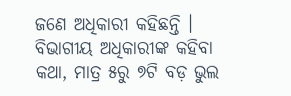ଜଣେ ଅଧିକାରୀ କହିଛନ୍ତି । ବିଭାଗୀୟ ଅଧିକାରୀଙ୍କ କହିବା କଥା, ମାତ୍ର ୫ରୁ ୭ଟି ବଡ଼ ଭୁଲ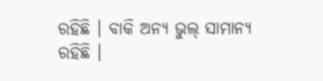ରହିଛି । ବାକି ଅନ୍ୟ ଭୁଲ୍ ସାମାନ୍ୟ ରହିଛି ।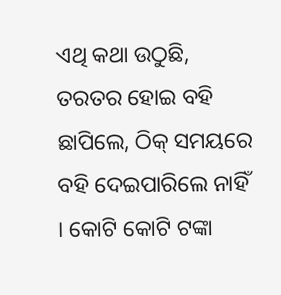ଏଥି କଥା ଉଠୁଛି, ତରତର ହୋଇ ବହି ଛାପିଲେ, ଠିକ୍ ସମୟରେ ବହି ଦେଇପାରିଲେ ନାହିଁ । କୋଟି କୋଟି ଟଙ୍କା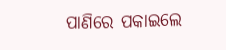ପାଣିରେ ପକାଇଲେ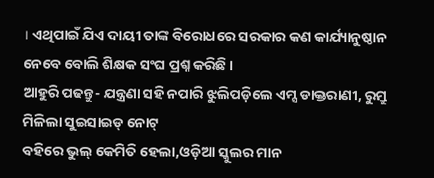। ଏଥିପାଇଁ ଯିଏ ଦାୟୀ ତାଙ୍କ ବିରୋଧରେ ସରକାର କଣ କାର୍ଯ୍ୟାନୁଷ୍ଠାନ ନେବେ ବୋଲି ଶିକ୍ଷକ ସଂଘ ପ୍ରଶ୍ନ କରିଛି ।
ଆହୁରି ପଢନ୍ତୁ- ଯନ୍ତ୍ରଣା ସହି ନପାରି ଝୁଲିପଡ଼ିଲେ ଏମ୍ସ ଡାକ୍ତରାଣୀ, ରୁମ୍ରୁ ମିଳିଲା ସୁଇସାଇଡ୍ ନୋଟ୍
ବହିରେ ଭୁଲ୍ କେମିତି ହେଲା,ଓଡ଼ିଆ ସ୍କୁଲର ମାନ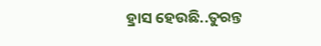ହ୍ରାସ ହେଉଛି..ତୁରନ୍ତ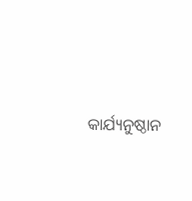କାର୍ଯ୍ୟନୁଷ୍ଠାନ